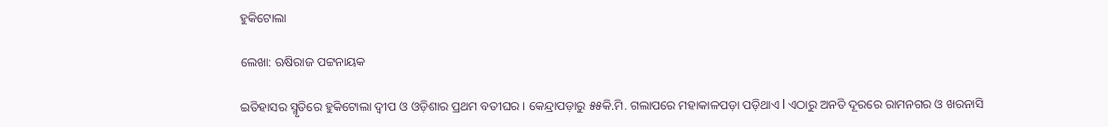ହୁକିଟୋଲା

ଲେଖା: ଋଷିରାଜ ପଟ୍ଟନାୟକ

ଇତିହାସର ସ୍ମୃତିରେ ହୁକିଟୋଲା ଦ୍ୱୀପ ଓ ଓଡ଼ିଶାର ପ୍ରଥମ ବତୀଘର । କେନ୍ଦ୍ରାପଡ଼ାରୁ ୫୫କି.ମି. ଗଲାପରେ ମହାକାଳପଡ଼ା ପଡ଼ିଥାଏ l ଏଠାରୁ ଅନତି ଦୂରରେ ରାମନଗର ଓ ଖରନାସି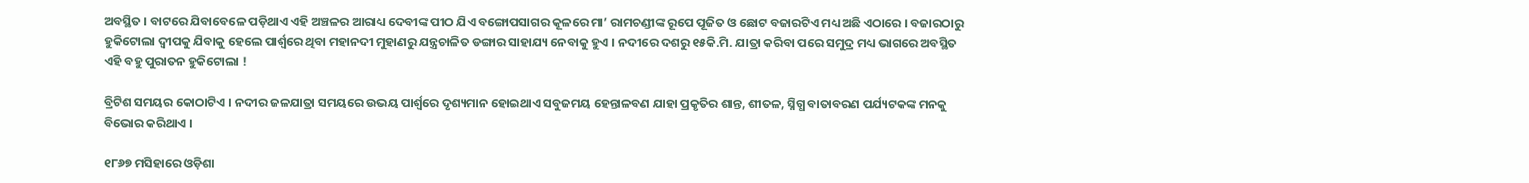ଅବସ୍ଥିତ । ବାଟରେ ଯିବାବେଳେ ପଡ଼ିଥାଏ ଏହି ଅଞ୍ଚଳର ଆରାଧ୍ୟ ଦେବୀଙ୍କ ପୀଠ ଯିଏ ବଙ୍ଗୋପସାଗର କୂଳରେ ମା’ ରାମଚଣ୍ଡୀଙ୍କ ରୂପେ ପୂଜିତ ଓ ଛୋଟ ବଜାରଟିଏ ମଧ୍ୟ ଅଛି ଏଠାରେ । ବଜାରଠାରୁ ହୁକିଟୋଲା ଦ୍ବୀପକୁ ଯିବାକୁ ହେଲେ ପାର୍ଶ୍ୱରେ ଥିବା ମହାନଦୀ ମୁହାଣରୁ ଯନ୍ତ୍ରଚାଳିତ ଡଙ୍ଗାର ସାହାଯ୍ୟ ନେବାକୁ ହୁଏ । ନଦୀରେ ଦଶରୁ ୧୫କି.ମି. ଯାତ୍ରା କରିବା ପରେ ସମୁଦ୍ର ମଧ୍ୟ ଭାଗରେ ଅବସ୍ଥିତ ଏହି ବହୁ ପୁରାତନ ହୁକିଟୋଲା !

ବ୍ରିଟିଶ ସମୟର କୋଠାଟିଏ । ନଦୀର ଜଳଯାତ୍ରା ସମୟରେ ଉଭୟ ପାର୍ଶ୍ୱରେ ଦୃଶ୍ୟମାନ ହୋଇଥାଏ ସବୁଜମୟ ହେନ୍ତାଳବଣ ଯାହା ପ୍ରକୃତିର ଶାନ୍ତ, ଶୀତଳ, ସ୍ନିଗ୍ଧ ବାତାବରଣ ପର୍ଯ୍ୟଟକଙ୍କ ମନକୁ ବିଭୋର କରିଥାଏ ।

୧୮୬୭ ମସିହାରେ ଓଡ଼ିଶା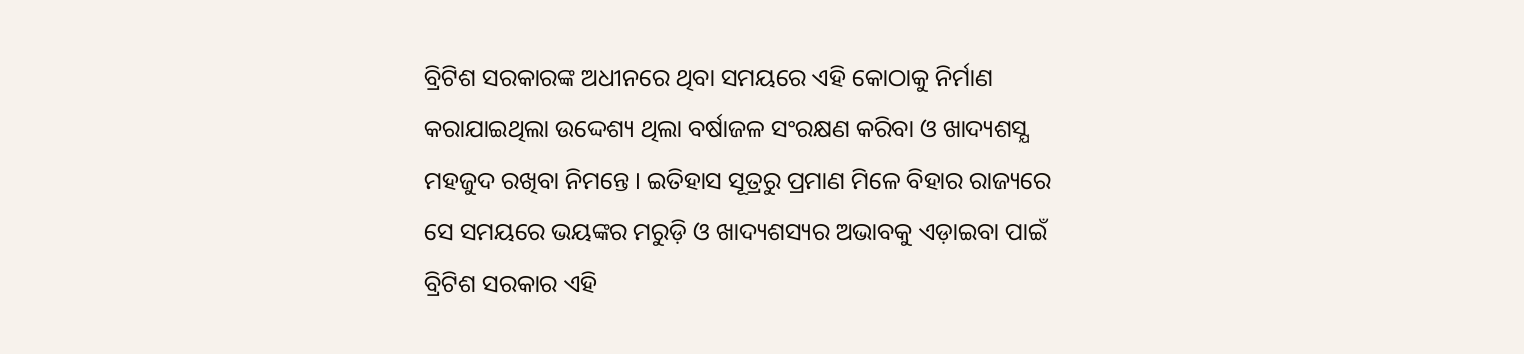ବ୍ରିଟିଶ ସରକାରଙ୍କ ଅଧୀନରେ ଥିବା ସମୟରେ ଏହି କୋଠାକୁ ନିର୍ମାଣ କରାଯାଇଥିଲା ଉଦ୍ଦେଶ୍ୟ ଥିଲା ବର୍ଷାଜଳ ସଂରକ୍ଷଣ କରିବା ଓ ଖାଦ୍ୟଶସ୍ଯ ମହଜୁଦ ରଖିବା ନିମନ୍ତେ । ଇତିହାସ ସୂତ୍ରରୁ ପ୍ରମାଣ ମିଳେ ବିହାର ରାଜ୍ୟରେ ସେ ସମୟରେ ଭୟଙ୍କର ମରୁଡ଼ି ଓ ଖାଦ୍ୟଶସ୍ୟର ଅଭାବକୁ ଏଡ଼ାଇବା ପାଇଁ ବ୍ରିଟିଶ ସରକାର ଏହି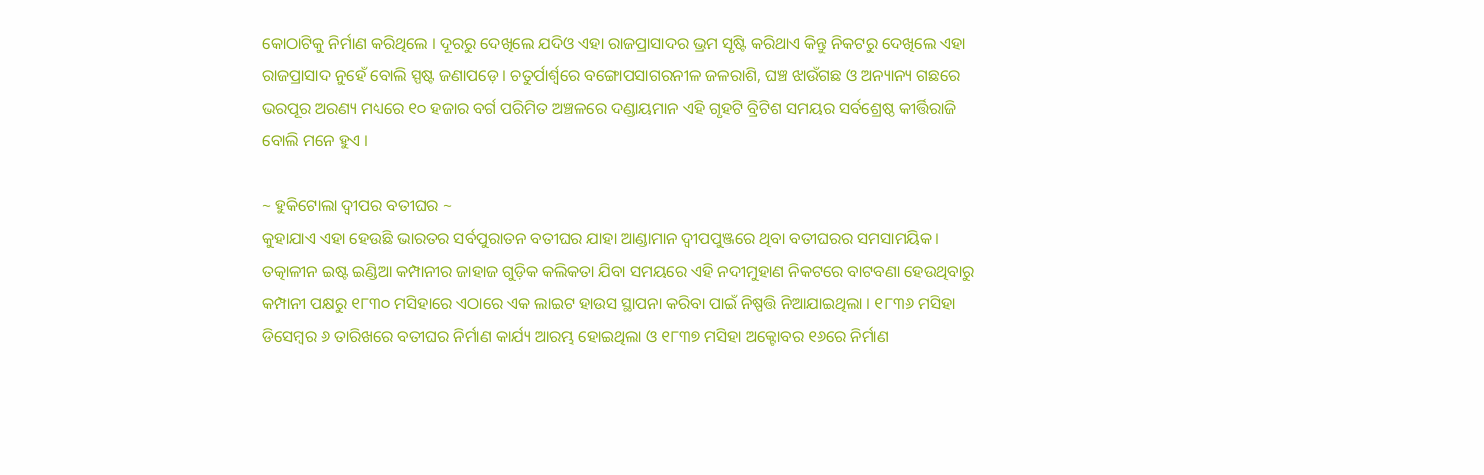କୋଠାଟିକୁ ନିର୍ମାଣ କରିଥିଲେ । ଦୂରରୁ ଦେଖିଲେ ଯଦିଓ ଏହା ରାଜପ୍ରାସାଦର ଭ୍ରମ ସୃଷ୍ଟି କରିଥାଏ କିନ୍ତୁ ନିକଟରୁ ଦେଖିଲେ ଏହା ରାଜପ୍ରାସାଦ ନୁହେଁ ବୋଲି ସ୍ପଷ୍ଟ ଜଣାପଡ଼େ। ଚତୁର୍ପାର୍ଶ୍ୱରେ ବଙ୍ଗୋପସାଗରନୀଳ ଜଳରାଶି, ଘଞ୍ଚ ଝାଉଁଗଛ ଓ ଅନ୍ୟାନ୍ୟ ଗଛରେ ଭରପୂର ଅରଣ୍ୟ ମଧ୍ୟରେ ୧୦ ହଜାର ବର୍ଗ ପରିମିତ ଅଞ୍ଚଳରେ ଦଣ୍ଡାୟମାନ ଏହି ଗୃହଟି ବ୍ରିଟିଶ ସମୟର ସର୍ବଶ୍ରେଷ୍ଠ କୀର୍ତ୍ତିରାଜି ବୋଲି ମନେ ହୁଏ ।

~ ହୁକିଟୋଲା ଦ୍ୱୀପର ବତୀଘର ~
କୁହାଯାଏ ଏହା ହେଉଛି ଭାରତର ସର୍ବପୁରାତନ ବତୀଘର ଯାହା ଆଣ୍ଡାମାନ ଦ୍ଵୀପପୁଞ୍ଜରେ ଥିବା ବତୀଘରର ସମସାମୟିକ। ତତ୍କାଳୀନ ଇଷ୍ଟ ଇଣ୍ଡିଆ କମ୍ପାନୀର ଜାହାଜ ଗୁଡ଼ିକ କଲିକତା ଯିବା ସମୟରେ ଏହି ନଦୀମୁହାଣ ନିକଟରେ ବାଟବଣା ହେଉଥିବାରୁ କମ୍ପାନୀ ପକ୍ଷରୁ ୧୮୩୦ ମସିହାରେ ଏଠାରେ ଏକ ଲାଇଟ ହାଉସ ସ୍ଥାପନା କରିବା ପାଇଁ ନିଷ୍ପତ୍ତି ନିଆଯାଇଥିଲା । ୧୮୩୬ ମସିହା ଡିସେମ୍ବର ୬ ତାରିଖରେ ବତୀଘର ନିର୍ମାଣ କାର୍ଯ୍ୟ ଆରମ୍ଭ ହୋଇଥିଲା ଓ ୧୮୩୭ ମସିହା ଅକ୍ଟୋବର ୧୬ରେ ନିର୍ମାଣ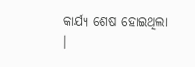କାର୍ଯ୍ୟ ଶେଷ ହୋଇଥିଲା ।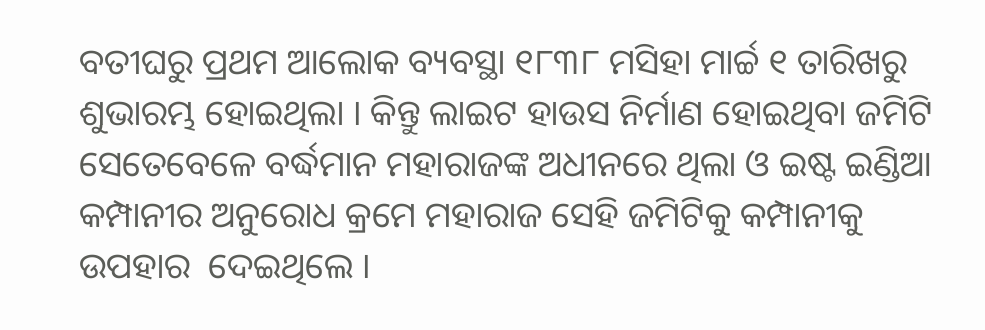ବତୀଘରୁ ପ୍ରଥମ ଆଲୋକ ବ୍ୟବସ୍ଥା ୧୮୩୮ ମସିହା ମାର୍ଚ୍ଚ ୧ ତାରିଖରୁ ଶୁଭାରମ୍ଭ ହୋଇଥିଲା । କିନ୍ତୁ ଲାଇଟ ହାଉସ ନିର୍ମାଣ ହୋଇଥିବା ଜମିଟି ସେତେବେଳେ ବର୍ଦ୍ଧମାନ ମହାରାଜଙ୍କ ଅଧୀନରେ ଥିଲା ଓ ଇଷ୍ଟ ଇଣ୍ଡିଆ କମ୍ପାନୀର ଅନୁରୋଧ କ୍ରମେ ମହାରାଜ ସେହି ଜମିଟିକୁ କମ୍ପାନୀକୁ ଉପହାର  ଦେଇଥିଲେ ।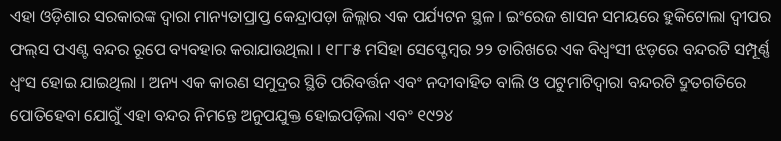ଏହା ଓଡ଼ିଶାର ସରକାରଙ୍କ ଦ୍ୱାରା ମାନ୍ୟତାପ୍ରାପ୍ତ କେନ୍ଦ୍ରାପଡ଼ା ଜିଲ୍ଲାର ଏକ ପର୍ଯ୍ୟଟନ ସ୍ଥଳ । ଇଂରେଜ ଶାସନ ସମୟରେ ହୁକିଟୋଲା ଦ୍ୱୀପର ଫଲ୍‌ସ ପଏଣ୍ଟ ବନ୍ଦର ରୂପେ ବ୍ୟବହାର କରାଯାଉଥିଲା । ୧୮୮୫ ମସିହା ସେପ୍ଟେମ୍ବର ୨୨ ତାରିଖରେ ଏକ ବିଧ୍ୱଂସୀ ଝଡ଼ରେ ବନ୍ଦରଟି ସମ୍ପୂର୍ଣ୍ଣ ଧ୍ୱଂସ ହୋଇ ଯାଇଥିଲା । ଅନ୍ୟ ଏକ କାରଣ ସମୁଦ୍ରର ସ୍ଥିତି ପରିବର୍ତ୍ତନ ଏବଂ ନଦୀବାହିତ ବାଲି ଓ ପଟୁମାଟିଦ୍ୱାରା ବନ୍ଦରଟି ଦ୍ରୁତଗତିରେ ପୋତିହେବା ଯୋଗୁଁ ଏହା ବନ୍ଦର ନିମନ୍ତେ ଅନୁପଯୁକ୍ତ ହୋଇପଡ଼ିଲା ଏବଂ ୧୯୨୪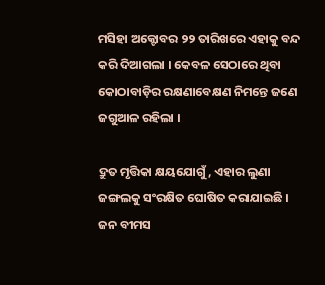ମସିହା ଅକ୍ଟୋବର ୨୨ ତାରିଖରେ ଏହାକୁ ବନ୍ଦ କରି ଦିଆଗଲା । କେବଳ ସେଠାରେ ଥିବା କୋଠାବାଡ଼ିର ରକ୍ଷଣାବେକ୍ଷଣ ନିମନ୍ତେ ଜଣେ ଜଗୁଆଳ ରହିଲା ।

ଦ୍ରୁତ ମୃତ୍ତିକା କ୍ଷୟଯୋଗୁଁ, ଏହାର ଲୁଣା ଜଙ୍ଗଲକୁ ସଂରକ୍ଷିତ ଘୋଷିତ କରାଯାଇଛି । ଜନ ବୀମସ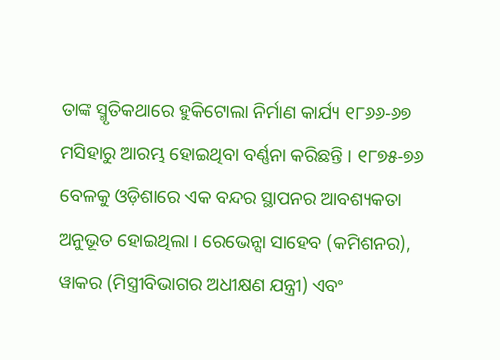ତାଙ୍କ ସ୍ମୃତିକଥାରେ ହୁକିଟୋଲା ନିର୍ମାଣ କାର୍ଯ୍ୟ ୧୮୬୬-୬୭ ମସିହାରୁ ଆରମ୍ଭ ହୋଇଥିବା ବର୍ଣ୍ଣନା କରିଛନ୍ତି । ୧୮୭୫-୭୬ ବେଳକୁ ଓଡ଼ିଶାରେ ଏକ ବନ୍ଦର ସ୍ଥାପନର ଆବଶ୍ୟକତା ଅନୁଭୂତ ହୋଇଥିଲା । ରେଭେନ୍ସା ସାହେବ (କମିଶନର), ୱାକର (ମିସ୍ତ୍ରୀବିଭାଗର ଅଧୀକ୍ଷଣ ଯନ୍ତ୍ରୀ) ଏବଂ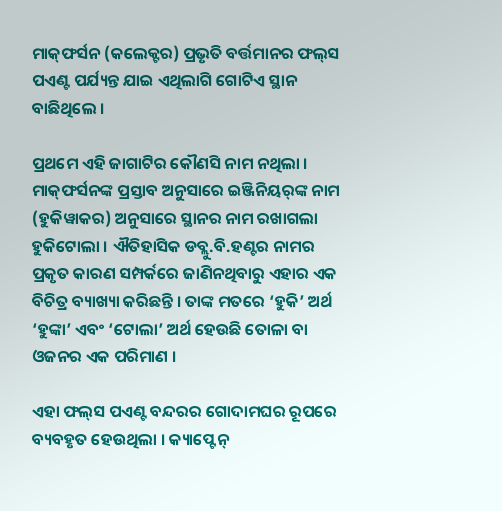ମାକ୍‌ଫର୍ସନ (କଲେକ୍ଟର) ପ୍ରଭୃତି ବର୍ତ୍ତମାନର ଫଲ୍‌ସ ପଏଣ୍ଟ ପର୍ଯ୍ୟନ୍ତ ଯାଇ ଏଥିଲାଗି ଗୋଟିଏ ସ୍ଥାନ ବାଛିଥିଲେ ।

ପ୍ରଥମେ ଏହି ଜାଗାଟିର କୌଣସି ନାମ ନଥିଲା । ମାକ୍‌ଫର୍ସନଙ୍କ ପ୍ରସ୍ତାବ ଅନୁସାରେ ଇଞ୍ଜିନିୟର୍‌ଙ୍କ ନାମ (ହୁକିୱାକର) ଅନୁସାରେ ସ୍ଥାନର ନାମ ରଖାଗଲା ହୁକିଟୋଲା । ଐତିହାସିକ ଡବ୍ଲୁ.ବି.ହଣ୍ଟର ନାମର ପ୍ରକୃତ କାରଣ ସମ୍ପର୍କରେ ଜାଣିନଥିବାରୁ ଏହାର ଏକ ବିଚିତ୍ର ବ୍ୟାଖ୍ୟା କରିଛନ୍ତି । ତାଙ୍କ ମତରେ ‘ହୁକି’ ଅର୍ଥ ‘ହୁଙ୍କା’ ଏବଂ ‘ଟୋଲା’ ଅର୍ଥ ହେଉଛି ତୋଳା ବା ଓଜନର ଏକ ପରିମାଣ ।

ଏହା ଫଲ୍‌ସ ପଏଣ୍ଟ ବନ୍ଦରର ଗୋଦାମଘର ରୂପରେ ବ୍ୟବହୃତ ହେଉଥିଲା । କ୍ୟାପ୍ଟେନ୍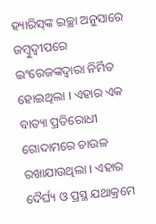ହ୍ୟାରିସ୍‌ଙ୍କ ଇଚ୍ଛା ଅନୁସାରେ ଜମ୍ବୁଦ୍ୱୀପରେ ଇଂରେଜଙ୍କଦ୍ୱାରା ନିର୍ମିତ ହୋଇଥିଲା । ଏହାର ଏକ ବାତ୍ୟା ପ୍ରତିରୋଧୀ ଗୋଦାମରେ ଚାଉଳ ରଖାଯାଉଥିଲା । ଏହାର ଦୈର୍ଘ୍ୟ ଓ ପ୍ରସ୍ଥ ଯଥାକ୍ରମେ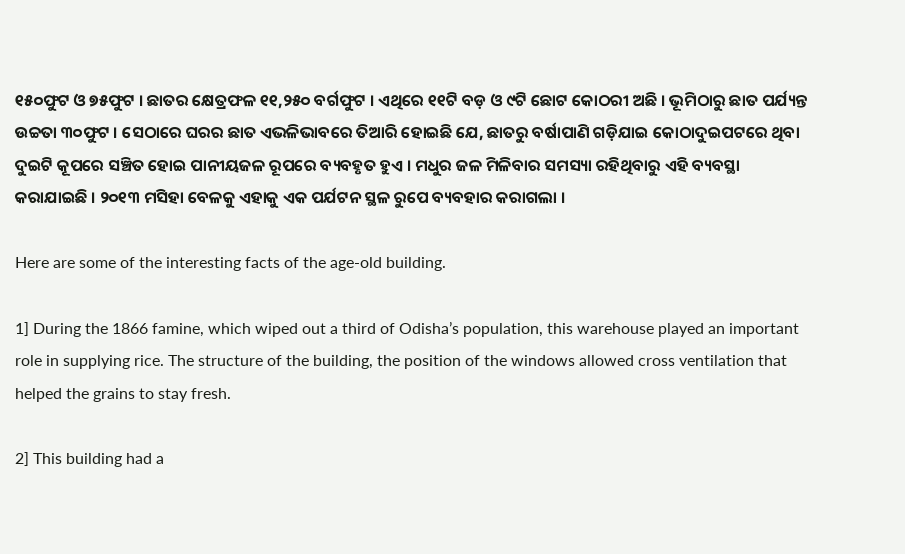୧୫୦ଫୁଟ ଓ ୭୫ଫୁଟ । ଛାତର କ୍ଷେତ୍ରଫଳ ୧୧,୨୫୦ ବର୍ଗଫୁଟ । ଏଥିରେ ୧୧ଟି ବଡ଼ ଓ ୯ଟି ଛୋଟ କୋଠରୀ ଅଛି । ଭୂମିଠାରୁ ଛାତ ପର୍ଯ୍ୟନ୍ତ ଉଚ୍ଚତା ୩୦ଫୁଟ । ସେଠାରେ ଘରର ଛାତ ଏଭଳିଭାବରେ ତିଆରି ହୋଇଛି ଯେ, ଛାତରୁ ବର୍ଷାପାଣି ଗଡ଼ିଯାଇ କୋଠାଦୁଇପଟରେ ଥିବା ଦୁଇଟି କୂପରେ ସଞ୍ଚିତ ହୋଇ ପାନୀୟଜଳ ରୂପରେ ବ୍ୟବହୃତ ହୁଏ । ମଧୁର ଜଳ ମିଳିବାର ସମସ୍ୟା ରହିଥିବାରୁ ଏହି ବ୍ୟବସ୍ଥା କରାଯାଇଛି । ୨୦୧୩ ମସିହା ବେଳକୁ ଏହାକୁ ଏକ ପର୍ଯଟନ ସ୍ଥଳ ରୁପେ ବ୍ୟବହାର କରାଗଲା ।

Here are some of the interesting facts of the age-old building.

1] During the 1866 famine, which wiped out a third of Odisha’s population, this warehouse played an important role in supplying rice. The structure of the building, the position of the windows allowed cross ventilation that helped the grains to stay fresh.

2] This building had a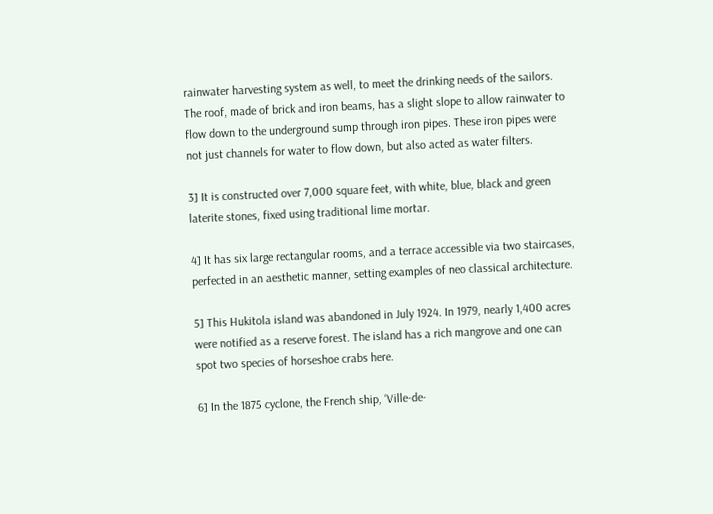rainwater harvesting system as well, to meet the drinking needs of the sailors. The roof, made of brick and iron beams, has a slight slope to allow rainwater to flow down to the underground sump through iron pipes. These iron pipes were not just channels for water to flow down, but also acted as water filters.

3] It is constructed over 7,000 square feet, with white, blue, black and green laterite stones, fixed using traditional lime mortar.

4] It has six large rectangular rooms, and a terrace accessible via two staircases, perfected in an aesthetic manner, setting examples of neo classical architecture.

5] This Hukitola island was abandoned in July 1924. In 1979, nearly 1,400 acres were notified as a reserve forest. The island has a rich mangrove and one can spot two species of horseshoe crabs here.

6] In the 1875 cyclone, the French ship, ‘Ville-de-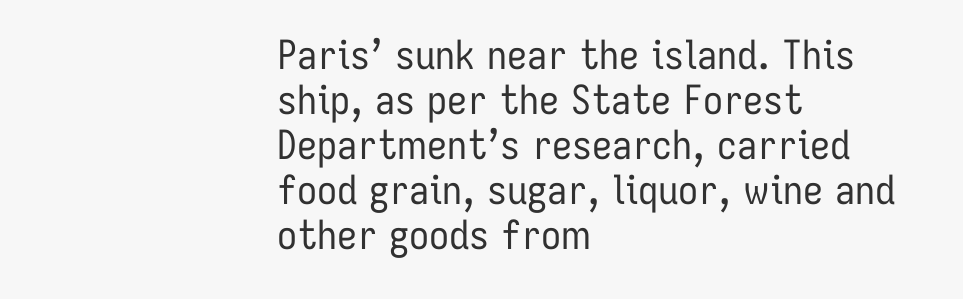Paris’ sunk near the island. This ship, as per the State Forest Department’s research, carried food grain, sugar, liquor, wine and other goods from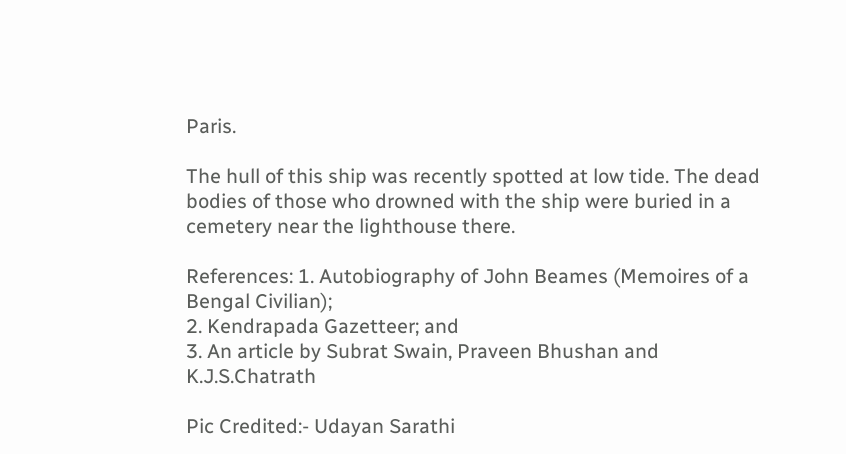Paris.

The hull of this ship was recently spotted at low tide. The dead bodies of those who drowned with the ship were buried in a cemetery near the lighthouse there.

References: 1. Autobiography of John Beames (Memoires of a Bengal Civilian);
2. Kendrapada Gazetteer; and
3. An article by Subrat Swain, Praveen Bhushan and K.J.S.Chatrath

Pic Credited:- Udayan Sarathi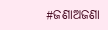#ଜଣାଅଜଣା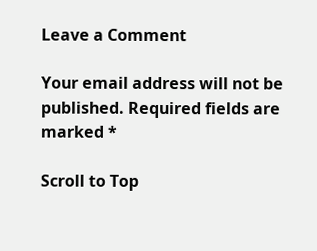Leave a Comment

Your email address will not be published. Required fields are marked *

Scroll to Top